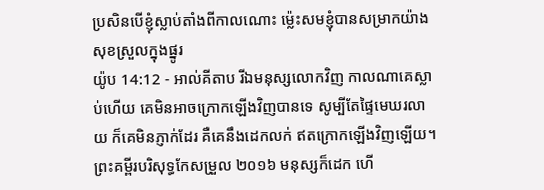ប្រសិនបើខ្ញុំស្លាប់តាំងពីកាលណោះ ម៉្លេះសមខ្ញុំបានសម្រាកយ៉ាងសុខស្រួលក្នុងផ្នូរ
យ៉ូប 14:12 - អាល់គីតាប រីឯមនុស្សលោកវិញ កាលណាគេស្លាប់ហើយ គេមិនអាចក្រោកឡើងវិញបានទេ សូម្បីតែផ្ទៃមេឃរលាយ ក៏គេមិនភ្ញាក់ដែរ គឺគេនឹងដេកលក់ ឥតក្រោកឡើងវិញឡើយ។ ព្រះគម្ពីរបរិសុទ្ធកែសម្រួល ២០១៦ មនុស្សក៏ដេក ហើ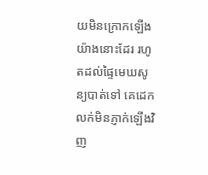យមិនក្រោកឡើងយ៉ាងនោះដែរ រហូតដល់ផ្ទៃមេឃសូន្យបាត់ទៅ គេដេកលក់មិនភ្ញាក់ឡើងវិញ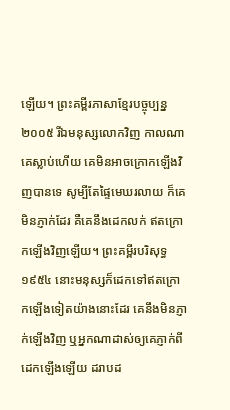ឡើយ។ ព្រះគម្ពីរភាសាខ្មែរបច្ចុប្បន្ន ២០០៥ រីឯមនុស្សលោកវិញ កាលណាគេស្លាប់ហើយ គេមិនអាចក្រោកឡើងវិញបានទេ សូម្បីតែផ្ទៃមេឃរលាយ ក៏គេមិនភ្ញាក់ដែរ គឺគេនឹងដេកលក់ ឥតក្រោកឡើងវិញឡើយ។ ព្រះគម្ពីរបរិសុទ្ធ ១៩៥៤ នោះមនុស្សក៏ដេកទៅឥតក្រោកឡើងទៀតយ៉ាងនោះដែរ គេនឹងមិនភ្ញាក់ឡើងវិញ ឬអ្នកណាដាស់ឲ្យគេភ្ញាក់ពីដេកឡើងឡើយ ដរាបដ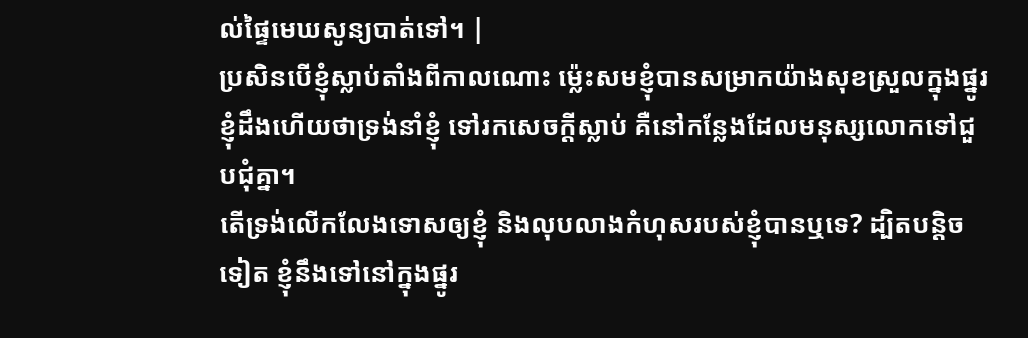ល់ផ្ទៃមេឃសូន្យបាត់ទៅ។ |
ប្រសិនបើខ្ញុំស្លាប់តាំងពីកាលណោះ ម៉្លេះសមខ្ញុំបានសម្រាកយ៉ាងសុខស្រួលក្នុងផ្នូរ
ខ្ញុំដឹងហើយថាទ្រង់នាំខ្ញុំ ទៅរកសេចក្ដីស្លាប់ គឺនៅកន្លែងដែលមនុស្សលោកទៅជួបជុំគ្នា។
តើទ្រង់លើកលែងទោសឲ្យខ្ញុំ និងលុបលាងកំហុសរបស់ខ្ញុំបានឬទេ? ដ្បិតបន្តិចទៀត ខ្ញុំនឹងទៅនៅក្នុងផ្នូរ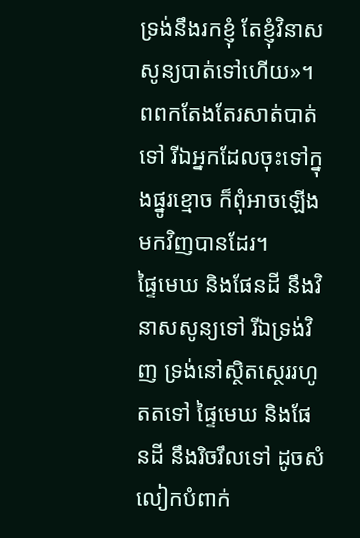ទ្រង់នឹងរកខ្ញុំ តែខ្ញុំវិនាសសូន្យបាត់ទៅហើយ»។
ពពកតែងតែរសាត់បាត់ទៅ រីឯអ្នកដែលចុះទៅក្នុងផ្នូរខ្មោច ក៏ពុំអាចឡើងមកវិញបានដែរ។
ផ្ទៃមេឃ និងផែនដី នឹងវិនាសសូន្យទៅ រីឯទ្រង់វិញ ទ្រង់នៅស្ថិតស្ថេររហូតតទៅ ផ្ទៃមេឃ និងផែនដី នឹងរិចរឹលទៅ ដូចសំលៀកបំពាក់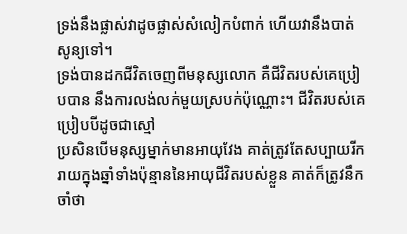ទ្រង់នឹងផ្លាស់វាដូចផ្លាស់សំលៀកបំពាក់ ហើយវានឹងបាត់សូន្យទៅ។
ទ្រង់បានដកជីវិតចេញពីមនុស្សលោក គឺជីវិតរបស់គេប្រៀបបាន នឹងការលង់លក់មួយស្របក់ប៉ុណ្ណោះ។ ជីវិតរបស់គេប្រៀបបីដូចជាស្មៅ
ប្រសិនបើមនុស្សម្នាក់មានអាយុវែង គាត់ត្រូវតែសប្បាយរីករាយក្នុងឆ្នាំទាំងប៉ុន្មាននៃអាយុជីវិតរបស់ខ្លួន គាត់ក៏ត្រូវនឹកចាំថា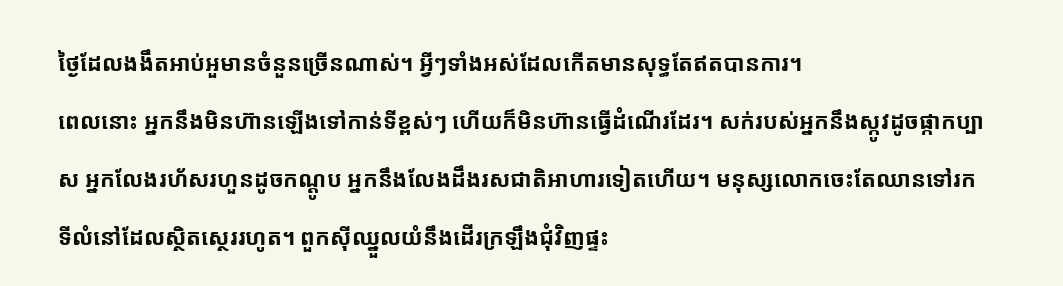ថ្ងៃដែលងងឹតអាប់អួមានចំនួនច្រើនណាស់។ អ្វីៗទាំងអស់ដែលកើតមានសុទ្ធតែឥតបានការ។
ពេលនោះ អ្នកនឹងមិនហ៊ានឡើងទៅកាន់ទីខ្ពស់ៗ ហើយក៏មិនហ៊ានធ្វើដំណើរដែរ។ សក់របស់អ្នកនឹងស្កូវដូចផ្កាកប្បាស អ្នកលែងរហ័សរហួនដូចកណ្ដូប អ្នកនឹងលែងដឹងរសជាតិអាហារទៀតហើយ។ មនុស្សលោកចេះតែឈានទៅរកទីលំនៅដែលស្ថិតស្ថេររហូត។ ពួកស៊ីឈ្នួលយំនឹងដើរក្រឡឹងជុំវិញផ្ទះ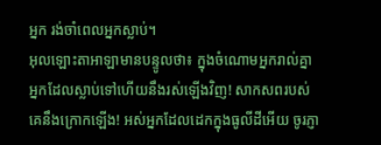អ្នក រង់ចាំពេលអ្នកស្លាប់។
អុលឡោះតាអាឡាមានបន្ទូលថា៖ ក្នុងចំណោមអ្នករាល់គ្នា អ្នកដែលស្លាប់ទៅហើយនឹងរស់ឡើងវិញ! សាកសពរបស់គេនឹងក្រោកឡើង! អស់អ្នកដែលដេកក្នុងធូលីដីអើយ ចូរភ្ញា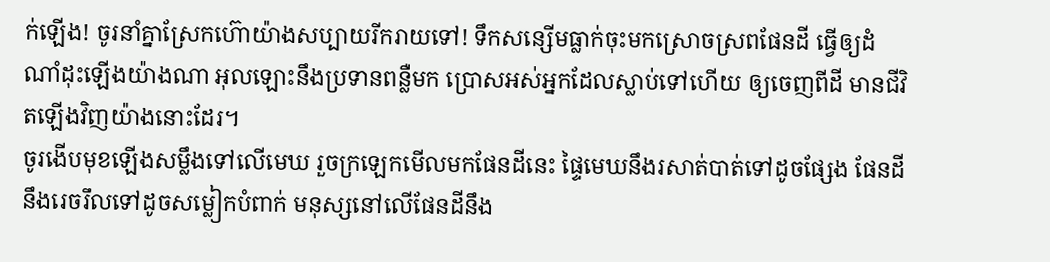ក់ឡើង! ចូរនាំគ្នាស្រែកហ៊ោយ៉ាងសប្បាយរីករាយទៅ! ទឹកសន្សើមធ្លាក់ចុះមកស្រោចស្រពផែនដី ធ្វើឲ្យដំណាំដុះឡើងយ៉ាងណា អុលឡោះនឹងប្រទានពន្លឺមក ប្រោសអស់អ្នកដែលស្លាប់ទៅហើយ ឲ្យចេញពីដី មានជីវិតឡើងវិញយ៉ាងនោះដែរ។
ចូរងើបមុខឡើងសម្លឹងទៅលើមេឃ រួចក្រឡេកមើលមកផែនដីនេះ ផ្ទៃមេឃនឹងរសាត់បាត់ទៅដូចផ្សែង ផែនដីនឹងរេចរឹលទៅដូចសម្លៀកបំពាក់ មនុស្សនៅលើផែនដីនឹង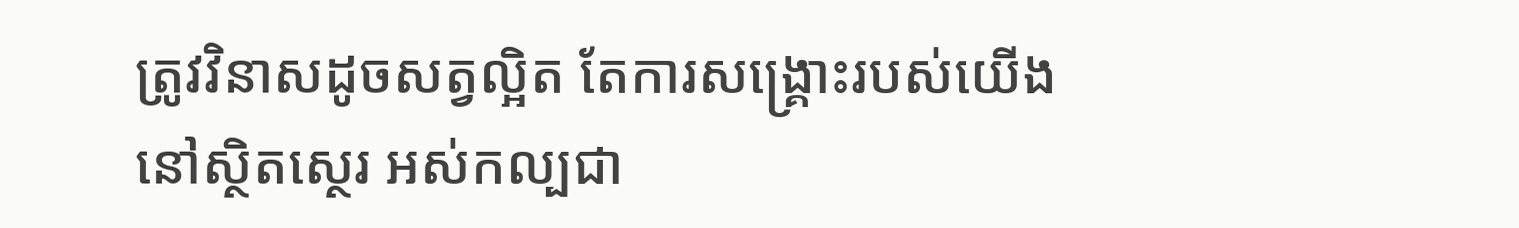ត្រូវវិនាសដូចសត្វល្អិត តែការសង្គ្រោះរបស់យើងនៅស្ថិតស្ថេរ អស់កល្បជា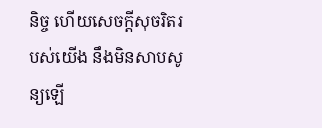និច្ច ហើយសេចក្ដីសុចរិតរបស់យើង នឹងមិនសាបសូន្យឡើ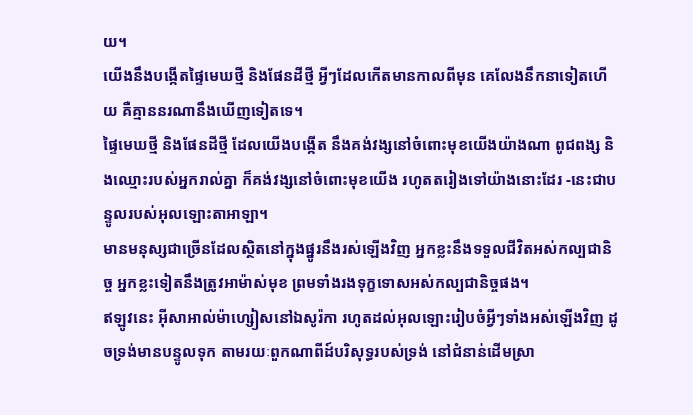យ។
យើងនឹងបង្កើតផ្ទៃមេឃថ្មី និងផែនដីថ្មី អ្វីៗដែលកើតមានកាលពីមុន គេលែងនឹកនាទៀតហើយ គឺគ្មាននរណានឹងឃើញទៀតទេ។
ផ្ទៃមេឃថ្មី និងផែនដីថ្មី ដែលយើងបង្កើត នឹងគង់វង្សនៅចំពោះមុខយើងយ៉ាងណា ពូជពង្ស និងឈ្មោះរបស់អ្នករាល់គ្នា ក៏គង់វង្សនៅចំពោះមុខយើង រហូតតរៀងទៅយ៉ាងនោះដែរ -នេះជាបន្ទូលរបស់អុលឡោះតាអាឡា។
មានមនុស្សជាច្រើនដែលស្ថិតនៅក្នុងផ្នូរនឹងរស់ឡើងវិញ អ្នកខ្លះនឹងទទួលជីវិតអស់កល្បជានិច្ច អ្នកខ្លះទៀតនឹងត្រូវអាម៉ាស់មុខ ព្រមទាំងរងទុក្ខទោសអស់កល្បជានិច្ចផង។
ឥឡូវនេះ អ៊ីសាអាល់ម៉ាហ្សៀសនៅឯសូរ៉កា រហូតដល់អុលឡោះរៀបចំអ្វីៗទាំងអស់ឡើងវិញ ដូចទ្រង់មានបន្ទូលទុក តាមរយៈពួកណាពីដ៍បរិសុទ្ធរបស់ទ្រង់ នៅជំនាន់ដើមស្រា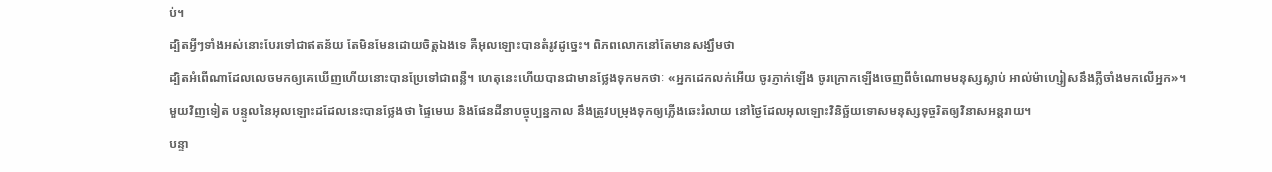ប់។
ដ្បិតអ្វីៗទាំងអស់នោះបែរទៅជាឥតន័យ តែមិនមែនដោយចិត្ដឯងទេ គឺអុលឡោះបានតំរូវដូច្នេះ។ ពិភពលោកនៅតែមានសង្ឃឹមថា
ដ្បិតអំពើណាដែលលេចមកឲ្យគេឃើញហើយនោះបានប្រែទៅជាពន្លឺ។ ហេតុនេះហើយបានជាមានថ្លែងទុកមកថាៈ «អ្នកដេកលក់អើយ ចូរភ្ញាក់ឡើង ចូរក្រោកឡើងចេញពីចំណោមមនុស្សស្លាប់ អាល់ម៉ាហ្សៀសនឹងភ្លឺចាំងមកលើអ្នក»។
មួយវិញទៀត បន្ទូលនៃអុលឡោះដដែលនេះបានថ្លែងថា ផ្ទៃមេឃ និងផែនដីនាបច្ចុប្បន្នកាល នឹងត្រូវបម្រុងទុកឲ្យភ្លើងឆេះរំលាយ នៅថ្ងៃដែលអុលឡោះវិនិច្ឆ័យទោសមនុស្សទុច្ចរិតឲ្យវិនាសអន្ដរាយ។
បន្ទា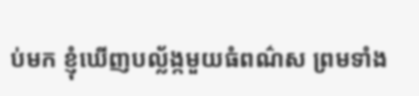ប់មក ខ្ញុំឃើញបល្ល័ង្កមួយធំពណ៌ស ព្រមទាំង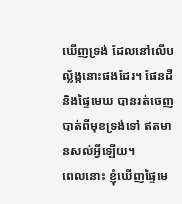ឃើញទ្រង់ ដែលនៅលើបល្ល័ង្កនោះផងដែរ។ ផែនដី និងផ្ទៃមេឃ បានរត់ចេញបាត់ពីមុខទ្រង់ទៅ ឥតមានសល់អ្វីឡើយ។
ពេលនោះ ខ្ញុំឃើញផ្ទៃមេ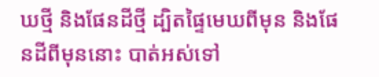ឃថ្មី និងផែនដីថ្មី ដ្បិតផ្ទៃមេឃពីមុន និងផែនដីពីមុននោះ បាត់អស់ទៅ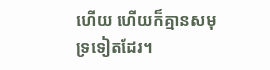ហើយ ហើយក៏គ្មានសមុទ្រទៀតដែរ។